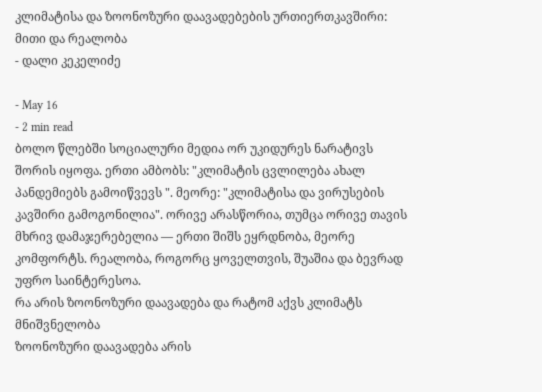კლიმატისა და ზოონოზური დაავადებების ურთიერთკავშირი: მითი და რეალობა
- დალი კეკელიძე

- May 16
- 2 min read
ბოლო წლებში სოციალური მედია ორ უკიდურეს ნარატივს შორის იყოფა. ერთი ამბობს: "კლიმატის ცვლილება ახალ პანდემიებს გამოიწვევს ". მეორე: "კლიმატისა და ვირუსების კავშირი გამოგონილია". ორივე არასწორია, თუმცა ორივე თავის მხრივ დამაჯერებელია — ერთი შიშს ეყრდნობა, მეორე კომფორტს. რეალობა, როგორც ყოველთვის, შუაშია და ბევრად უფრო საინტერესოა.
რა არის ზოონოზური დაავადება და რატომ აქვს კლიმატს მნიშვნელობა
ზოონოზური დაავადება არის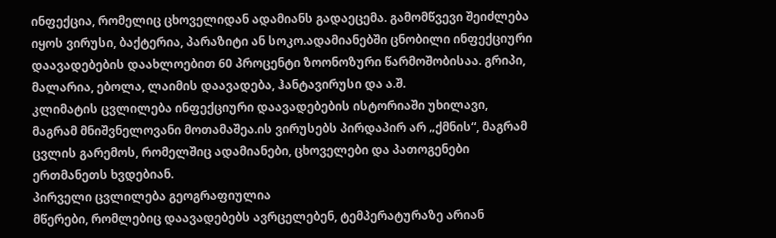ინფექცია, რომელიც ცხოველიდან ადამიანს გადაეცემა. გამომწვევი შეიძლება იყოს ვირუსი, ბაქტერია, პარაზიტი ან სოკო.ადამიანებში ცნობილი ინფექციური დაავადებების დაახლოებით 60 პროცენტი ზოონოზური წარმოშობისაა. გრიპი, მალარია, ებოლა, ლაიმის დაავადება, ჰანტავირუსი და ა.შ.
კლიმატის ცვლილება ინფექციური დაავადებების ისტორიაში უხილავი, მაგრამ მნიშვნელოვანი მოთამაშეა.ის ვირუსებს პირდაპირ არ „ქმნის“, მაგრამ ცვლის გარემოს, რომელშიც ადამიანები, ცხოველები და პათოგენები ერთმანეთს ხვდებიან.
პირველი ცვლილება გეოგრაფიულია
მწერები, რომლებიც დაავადებებს ავრცელებენ, ტემპერატურაზე არიან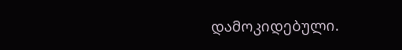დამოკიდებული.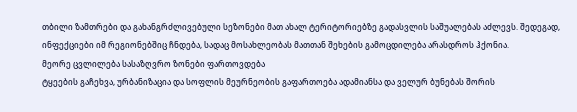თბილი ზამთრები და გახანგრძლივებული სეზონები მათ ახალ ტერიტორიებზე გადასვლის საშუალებას აძლევს. შედეგად, ინფექციები იმ რეგიონებშიც ჩნდება, სადაც მოსახლეობას მათთან შეხების გამოცდილება არასდროს ჰქონია.
მეორე ცვლილება სასაზღვრო ზონები ფართოვდება
ტყეების გაჩეხვა, ურბანიზაცია და სოფლის მეურნეობის გაფართოება ადამიანსა და ველურ ბუნებას შორის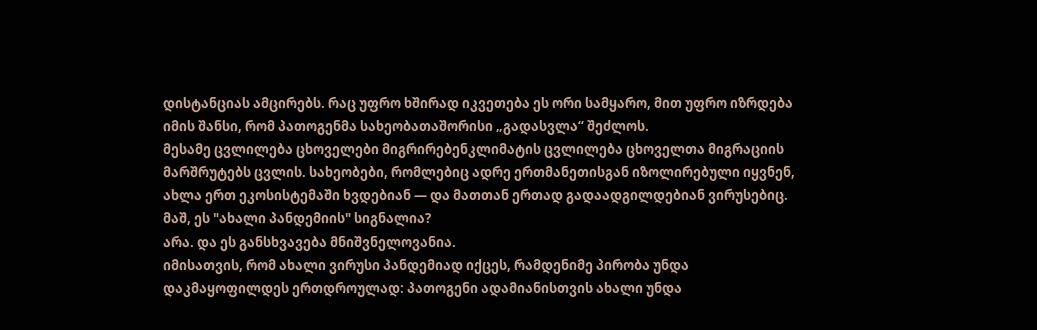დისტანციას ამცირებს. რაც უფრო ხშირად იკვეთება ეს ორი სამყარო, მით უფრო იზრდება იმის შანსი, რომ პათოგენმა სახეობათაშორისი „გადასვლა“ შეძლოს.
მესამე ცვლილება ცხოველები მიგრირებენკლიმატის ცვლილება ცხოველთა მიგრაციის მარშრუტებს ცვლის. სახეობები, რომლებიც ადრე ერთმანეთისგან იზოლირებული იყვნენ, ახლა ერთ ეკოსისტემაში ხვდებიან — და მათთან ერთად გადაადგილდებიან ვირუსებიც.
მაშ, ეს "ახალი პანდემიის" სიგნალია?
არა. და ეს განსხვავება მნიშვნელოვანია.
იმისათვის, რომ ახალი ვირუსი პანდემიად იქცეს, რამდენიმე პირობა უნდა დაკმაყოფილდეს ერთდროულად: პათოგენი ადამიანისთვის ახალი უნდა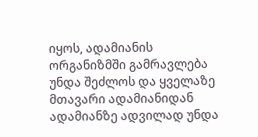იყოს, ადამიანის ორგანიზმში გამრავლება უნდა შეძლოს და ყველაზე მთავარი ადამიანიდან ადამიანზე ადვილად უნდა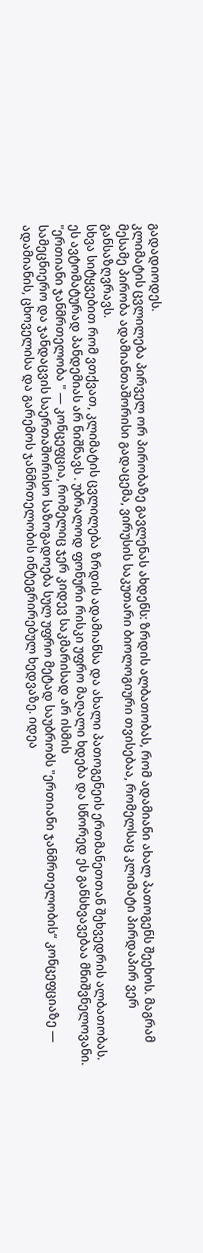გადადიოდეს.
კლიმატის ცვლილება პირველ ორ პირობაზე გავლენას ახდენს: ზრდის ალბათობას, რომ ადამიანი ახალ პათოგენს შეეხოს. მაგრამ მესამე პირობა ადამიანთაშორისი გადაცემა, ვირუსის საკუთარი ბიოლოგიური თვისებაა, რომელსაც კლიმატი პირდაპირ ვერ განსაზღვრავს.
სხვა სიტყვებით რომ ვთქვათ, კლიმატის ცვლილება ზრდის ადამიანსა და ახალი პათოგენეის ერთმანეთთან შეხვედრის ალბათობას. ეს ავტომატურად პანდემიას არ ნიშნავს . უბრალოდ ფონური რისკი უფრო მაღალი ხდება და სწორედ ეს განსხვავებაა მნიშვნელოვანი.
"ერთიანი ჯანმრთელობა " — კონცეფცია, რომელიც ჯერ კიდევ საკმარისად არ ისმის
სამეცნიერო და ჯანდაცვის საერთაშორისო საზოგადოება სულ უფრო მეტად საუბრობს "ერთიანი ჯანმრთელობის“ კონცეფციაზე — ადამიანის, ცხოველისა და გარემოს ჯანმრთელობის ინტეგრირებულ ხედვაზე. იდეა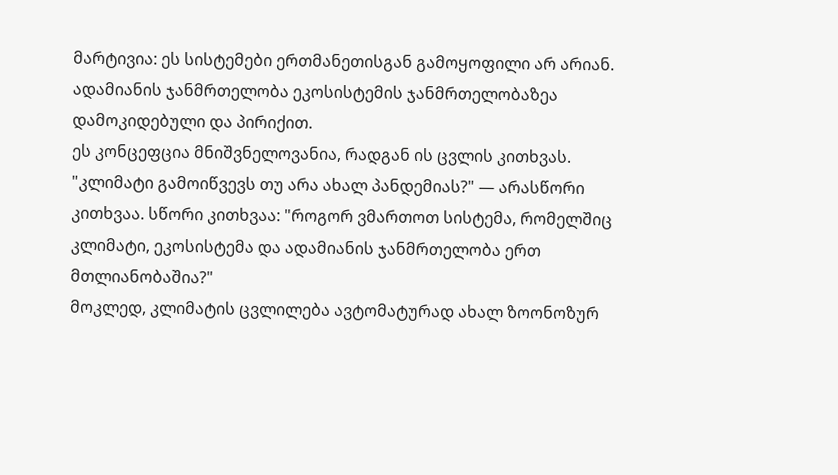მარტივია: ეს სისტემები ერთმანეთისგან გამოყოფილი არ არიან. ადამიანის ჯანმრთელობა ეკოსისტემის ჯანმრთელობაზეა დამოკიდებული და პირიქით.
ეს კონცეფცია მნიშვნელოვანია, რადგან ის ცვლის კითხვას. "კლიმატი გამოიწვევს თუ არა ახალ პანდემიას?" — არასწორი კითხვაა. სწორი კითხვაა: "როგორ ვმართოთ სისტემა, რომელშიც კლიმატი, ეკოსისტემა და ადამიანის ჯანმრთელობა ერთ მთლიანობაშია?"
მოკლედ, კლიმატის ცვლილება ავტომატურად ახალ ზოონოზურ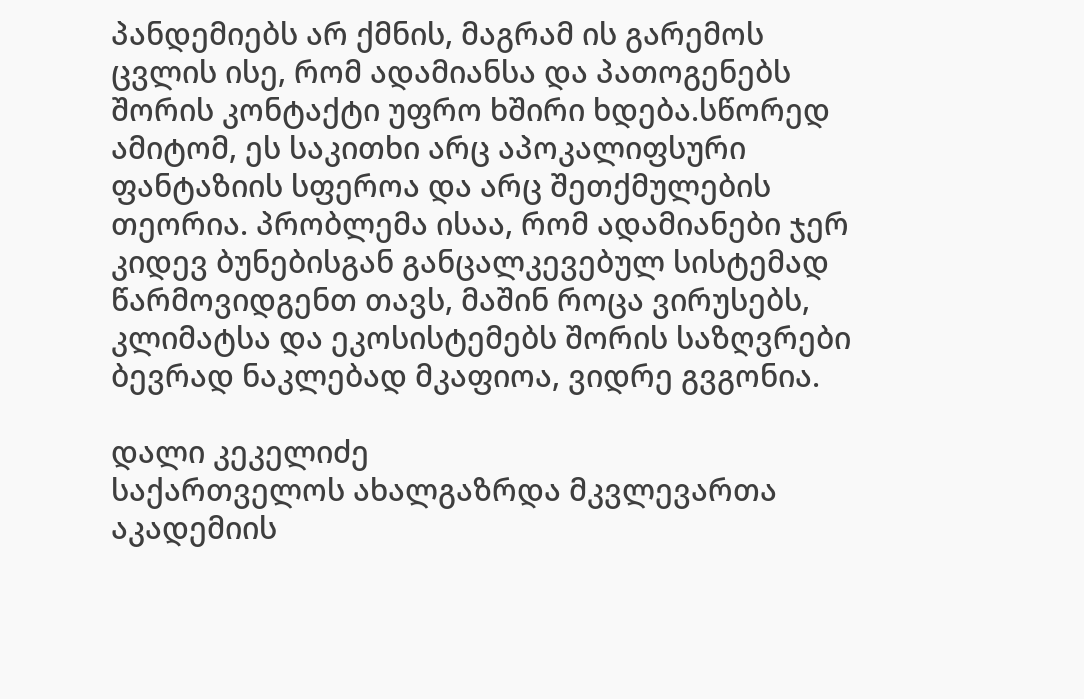პანდემიებს არ ქმნის, მაგრამ ის გარემოს ცვლის ისე, რომ ადამიანსა და პათოგენებს შორის კონტაქტი უფრო ხშირი ხდება.სწორედ ამიტომ, ეს საკითხი არც აპოკალიფსური ფანტაზიის სფეროა და არც შეთქმულების თეორია. პრობლემა ისაა, რომ ადამიანები ჯერ კიდევ ბუნებისგან განცალკევებულ სისტემად წარმოვიდგენთ თავს, მაშინ როცა ვირუსებს, კლიმატსა და ეკოსისტემებს შორის საზღვრები ბევრად ნაკლებად მკაფიოა, ვიდრე გვგონია.

დალი კეკელიძე
საქართველოს ახალგაზრდა მკვლევართა აკადემიის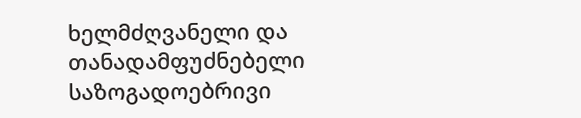ხელმძღვანელი და თანადამფუძნებელი
საზოგადოებრივი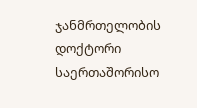ჯანმრთელობის დოქტორი საერთაშორისო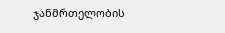ჯანმრთელობის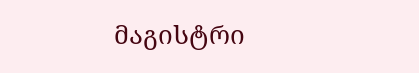მაგისტრი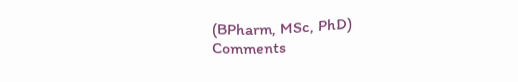(BPharm, MSc, PhD)
Comments